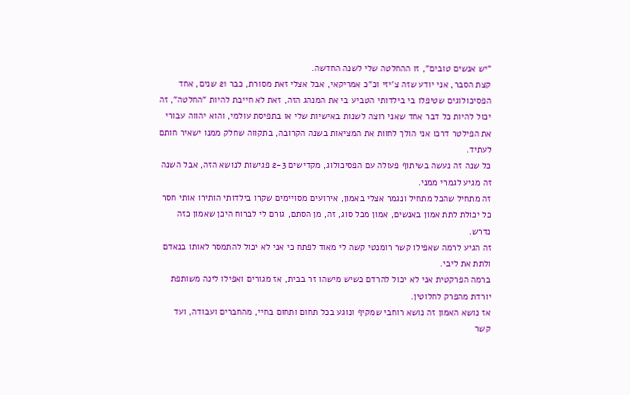"יש אנשים טובים", זו ההחלטה שלי לשנה החדשה.
קצת הסבר, אני יודע שזה צ'יזי וכ"כ אמריקאי, אבל אצלי זאת מסורת, כבר 21 שנים, אחד הפסיכולוגים שטיפלו בי בילדותי הטביע בי את המנהג הזה, זאת לא חייבת להיות "החלטה", זה יכול להיות כל דבר אחד שאני רוצה לשנות באישיות שלי או בתפיסת עולמי, והוא יהווה עבורי את הפילטר דרכו אני הולך לחוות את המציאות בשנה הקרובה, בתקווה שחלק ממנו ישאיר חותם לעתיד.
כל שנה זה נעשה בשיתוף פעולה עם הפסיכולוג, מקדישים 2-3 פגישות לנושא הזה, אבל השנה זה מגיע לגמרי ממני.
זה מתחיל שהכל מתחיל ונגמר אצלי באמון, אירועים מסויימים שקרו בילדותי הותירו אותי חסר כל יכולת לתת אמון באנשים, אמון מכל סוג, זה, מן הסתם, גורם לי לברוח היכן שאמון כזה נדרש.
זה הגיע לרמה שאפילו קשר רומנטי קשה לי מאוד לפתח כי אני לא יכול להתמסר לאותו בנאדם ולתת את ליבי.
ברמה הפרקטית אני לא יכול להרדם כשיש מישהו זר בבית, אז מגורים ואפילו לינה משותפת יורדת מהפרק לחלוטין.
אז נושא האמון זה נושא רוחבי שמקיף ונוגע בכל תחום ותחום בחיי, מהחברים ועבודה, ועד קשר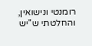רומנטי ונישואין, והחלטתי ש"יש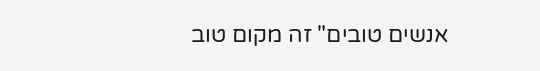אנשים טובים" זה מקום טוב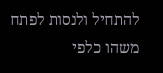להתחיל ולנסות לפתח משהו כלפי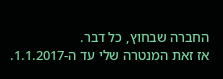החברה שבחוץ, כל דבר.
אז זאת המנטרה שלי עד ה-1.1.2017.